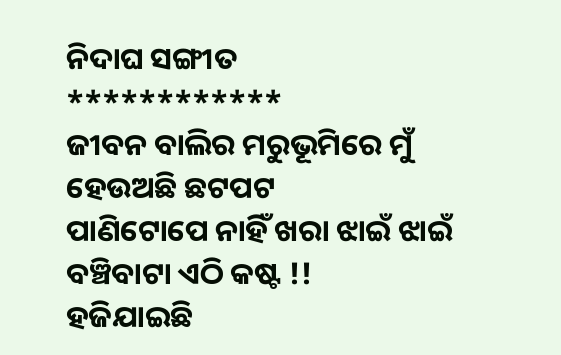ନିଦାଘ ସଙ୍ଗୀତ
************
ଜୀବନ ବାଲିର ମରୁଭୂମିରେ ମୁଁ
ହେଉଅଛି ଛଟପଟ
ପାଣିଟୋପେ ନାହିଁ ଖରା ଝାଇଁ ଝାଇଁ
ବଞ୍ଚିବାଟା ଏଠି କଷ୍ଟ !!
ହଜିଯାଇଛି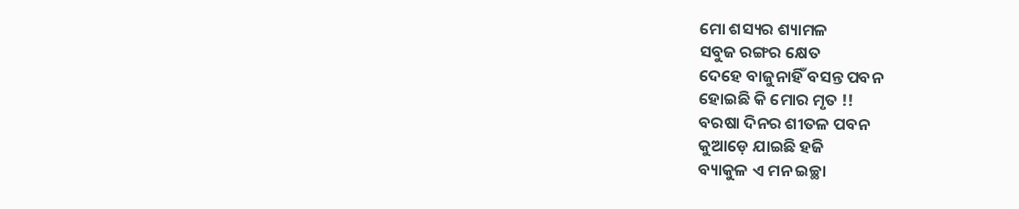ମୋ ଶସ୍ୟର ଶ୍ୟାମଳ
ସବୁଜ ରଙ୍ଗର କ୍ଷେତ
ଦେହେ ବାଜୁନାହିଁ ବସନ୍ତ ପବନ
ହୋଇଛି କି ମୋର ମୃତ !!
ବରଷା ଦିନର ଶୀତଳ ପବନ
କୁଆଡ଼େ ଯାଇଛି ହଜି
ବ୍ୟାକୁଳ ଏ ମନ ଇଚ୍ଛା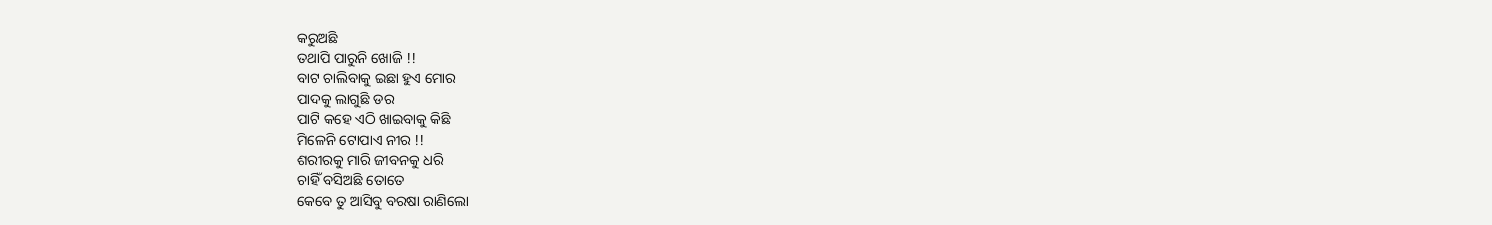କରୁଅଛି
ତଥାପି ପାରୁନି ଖୋଜି !!
ବାଟ ଚାଲିବାକୁ ଇଛା ହୁଏ ମୋର
ପାଦକୁ ଲାଗୁଛି ଡର
ପାଟି କହେ ଏଠି ଖାଇବାକୁ କିଛି
ମିଳେନି ଟୋପାଏ ନୀର !!
ଶରୀରକୁ ମାରି ଜୀବନକୁ ଧରି
ଚାହିଁ ବସିଅଛି ତୋତେ
କେବେ ତୁ ଆସିବୁ ବରଷା ରାଣିଲୋ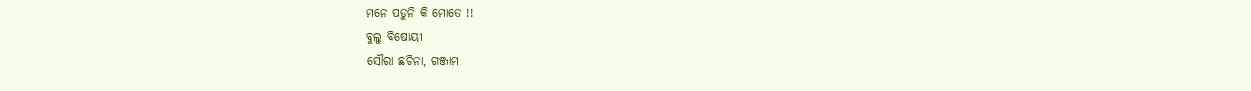ମନେ ପଡୁନି କି ମୋତେ !!
ବୁଲୁ ବିଷୋୟୀ
ସୌରା ଛଚିନା, ଗଞ୍ଜାମ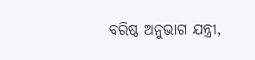ବରିଷ୍ଠ ଅନୁଭାଗ ଯନ୍ତ୍ରୀ,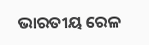ଭାରତୀୟ ରେଳ